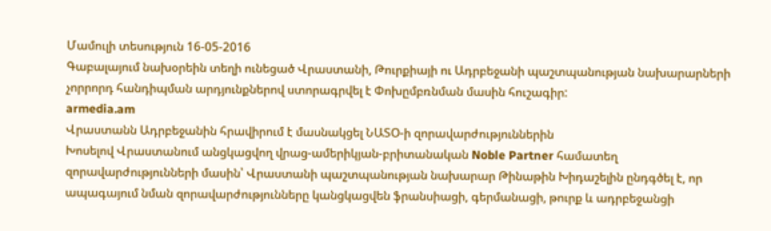Մամուլի տեսություն 16-05-2016
Գաբալայում նախօրեին տեղի ունեցած Վրաստանի, Թուրքիայի ու Ադրբեջանի պաշտպանության նախարարների չորրորդ հանդիպման արդյունքներով ստորագրվել է Փոխըմբռնման մասին հուշագիր:
armedia.am
Վրաստանն Ադրբեջանին հրավիրում է մասնակցել ՆԱՏՕ-ի զորավարժություններին
Խոսելով Վրաստանում անցկացվող վրաց-ամերիկյան-բրիտանական Noble Partner համատեղ զորավարժությունների մասին՝ Վրաստանի պաշտպանության նախարար Թինաթին Խիդաշելին ընդգծել է, որ ապագայում նման զորավարժությունները կանցկացվեն ֆրանսիացի, գերմանացի, թուրք և ադրբեջանցի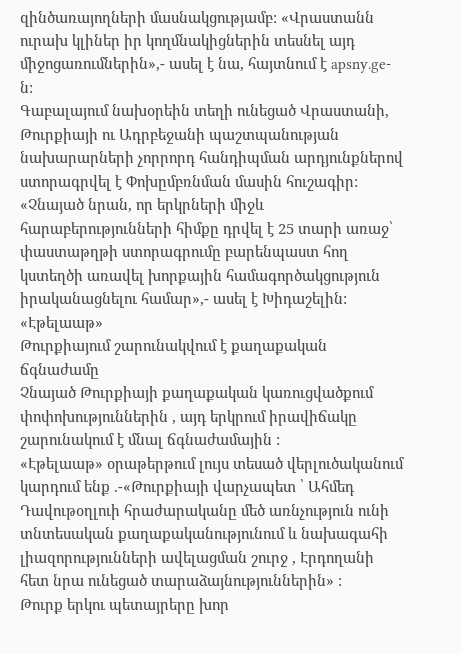զինծառայողների մասնակցությամբ: «Վրաստանն ուրախ կլիներ իր կողմնակիցներին տեսնել այդ միջոցառումներին»,- ասել է նա, հայտնում է apsny.ge-ն:
Գաբալայում նախօրեին տեղի ունեցած Վրաստանի, Թուրքիայի ու Ադրբեջանի պաշտպանության նախարարների չորրորդ հանդիպման արդյունքներով ստորագրվել է Փոխըմբռնման մասին հուշագիր: «Չնայած նրան, որ երկրների միջև հարաբերությունների հիմքը դրվել է 25 տարի առաջ՝ փաստաթղթի ստորագրումը բարենպաստ հող կստեղծի առավել խորքային համագործակցություն իրականացնելու համար»,- ասել է Խիդաշելին:
«Էթելաաթ»
Թուրքիայում շարունակվում է քաղաքական ճգնաժամը
Չնայած Թուրքիայի քաղաքական կառուցվածքում փոփոխություններին , այդ երկրում իրավիճակը շարունակում է մնալ ճգնաժամային :
«Էթելաաթ» օրաթերթում լույս տեսած վերլուծականում կարդում ենք .-«Թուրքիայի վարչապետ ՝ Ահմեդ Դավութօղլուի հրաժարականը մեծ առնչություն ունի տնտեսական քաղաքականությունում և նախագահի լիազորությունների ավելացման շուրջ , Էրդողանի հետ նրա ունեցած տարաձայնություններին» :
Թուրք երկու պետայրերը խոր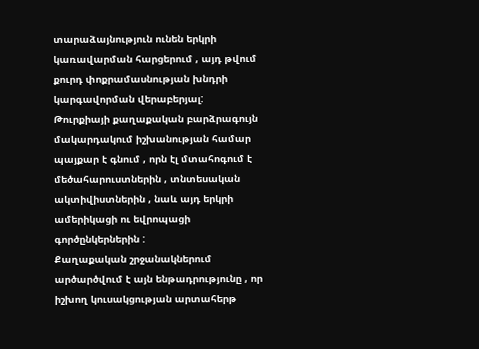տարաձայնություն ունեն երկրի կառավարման հարցերում , այդ թվում քուրդ փոքրամասնության խնդրի կարգավորման վերաբերյալ:
Թուրքիայի քաղաքական բարձրագույն մակարդակում իշխանության համար պայքար է գնում , որն էլ մտահոգում է մեծահարուստներին , տնտեսական ակտիվիստներին , նաև այդ երկրի ամերիկացի ու եվրոպացի գործընկերներին :
Քաղաքական շրջանակներում արծարծվում է այն ենթադրությունը , որ իշխող կուսակցության արտահերթ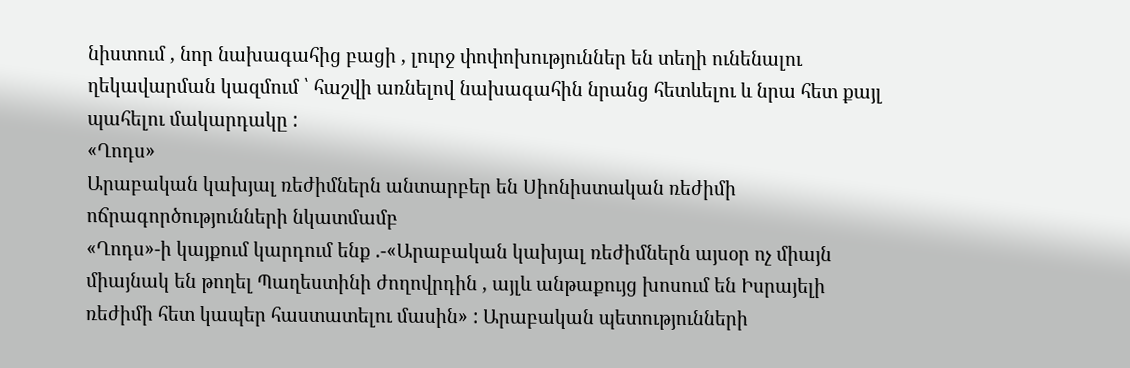նիստում , նոր նախագահից բացի , լուրջ փոփոխություններ են տեղի ունենալու ղեկավարման կազմում ՝ հաշվի առնելով նախագահին նրանց հետևելու և նրա հետ քայլ պահելու մակարդակը :
«Ղոդս»
Արաբական կախյալ ռեժիմներն անտարբեր են Սիոնիստական ռեժիմի ոճրագործությունների նկատմամբ
«Ղոդս»-ի կայքում կարդում ենք .-«Արաբական կախյալ ռեժիմներն այսօր ոչ միայն միայնակ են թողել Պաղեստինի ժողովրդին , այլև անթաքույց խոսում են Իսրայելի ռեժիմի հետ կապեր հաստատելու մասին» : Արաբական պետությունների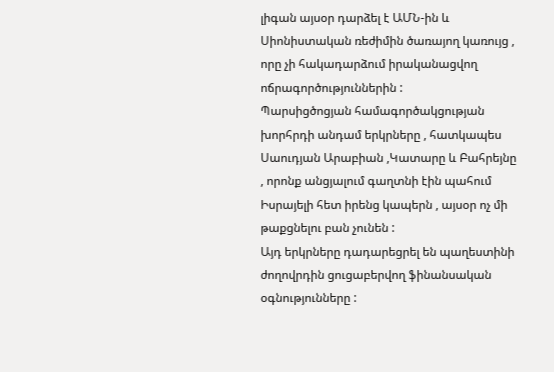լիգան այսօր դարձել է ԱՄՆ-ին և Սիոնիստական ռեժիմին ծառայող կառույց , որը չի հակադարձում իրականացվող ոճրագործություններին :
Պարսիցծոցյան համագործակցության խորհրդի անդամ երկրները , հատկապես Սաուդյան Արաբիան ,Կատարը և Բահրեյնը , որոնք անցյալում գաղտնի էին պահում Իսրայելի հետ իրենց կապերն , այսօր ոչ մի թաքցնելու բան չունեն :
Այդ երկրները դադարեցրել են պաղեստինի ժողովրդին ցուցաբերվող ֆինանսական օգնությունները :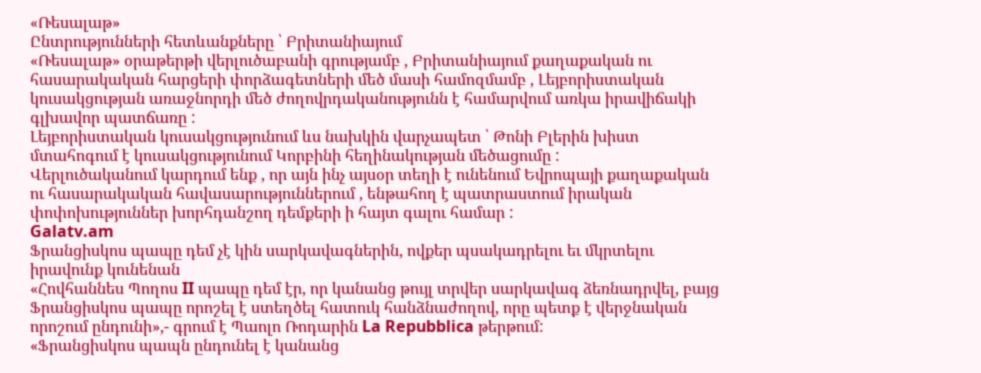«Ռեսալաթ»
Ընտրությունների հետևանքները ՝ Բրիտանիայում
«Ռեսալաթ» օրաթերթի վերլուծաբանի գրությամբ , Բրիտանիայում քաղաքական ու հասարակական հարցերի փորձագետների մեծ մասի համոզմամբ , Լեյբորիստական կուսակցության առաջնորդի մեծ ժողովրդականությունն է համարվում առկա իրավիճակի գլխավոր պատճառը :
Լեյբորիստական կուսակցությունում ևս նախկին վարչապետ ՝ Թոնի Բլերին խիստ մտահոգում է կուսակցությունում Կորբինի հեղինակության մեծացումը :
Վերլուծականում կարդում ենք , որ այն ինչ այսօր տեղի է ունենում Եվրոպայի քաղաքական ու հասարակական հավասարություններում , ենթահող է պատրաստում իրական փոփոխություններ խորհդանշող դեմքերի ի հայտ գալու համար :
Galatv.am
Ֆրանցիսկոս պապը դեմ չէ կին սարկավագներին, ովքեր պսակադրելու եւ մկրտելու իրավունք կունենան
«Հովհաննես Պողոս II պապը դեմ էր, որ կանանց թույլ տրվեր սարկավագ ձեռնադրվել, բայց Ֆրանցիսկոս պապը որոշել է ստեղծել հատուկ հանձնաժողով, որը պետք է վերջնական որոշում ընդունի»,- գրում է Պաոլո Ռոդարին La Repubblica թերթում:
«Ֆրանցիսկոս պապն ընդունել է կանանց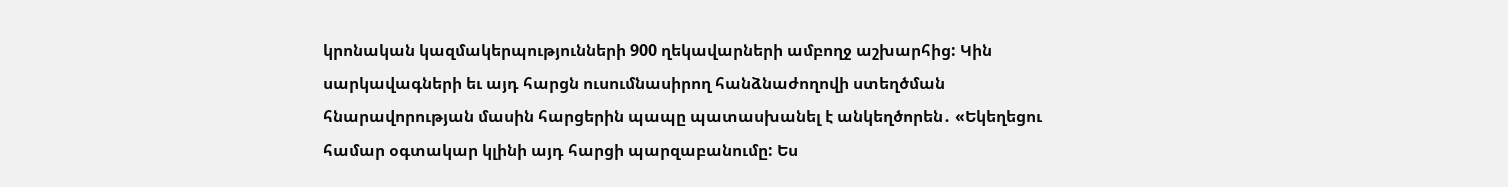կրոնական կազմակերպությունների 900 ղեկավարների ամբողջ աշխարհից: Կին սարկավագների եւ այդ հարցն ուսումնասիրող հանձնաժողովի ստեղծման հնարավորության մասին հարցերին պապը պատասխանել է անկեղծորեն․ «Եկեղեցու համար օգտակար կլինի այդ հարցի պարզաբանումը: Ես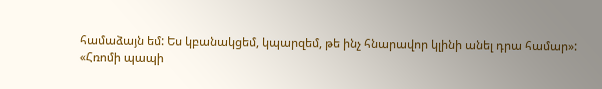համաձայն եմ: Ես կբանակցեմ, կպարզեմ, թե ինչ հնարավոր կլինի անել դրա համար»:
«Հռոմի պապի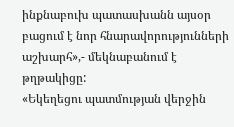ինքնաբուխ պատասխանն այսօր բացում է նոր հնարավորությունների աշխարհ»,- մեկնաբանում է թղթակիցը:
«Եկեղեցու պատմության վերջին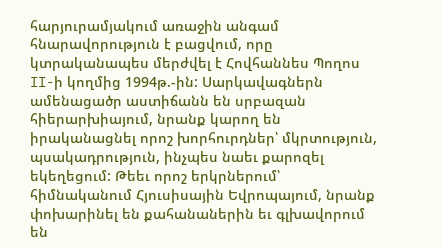հարյուրամյակում առաջին անգամ հնարավորություն է բացվում, որը կտրականապես մերժվել է Հովհաննես Պողոս II-ի կողմից 1994թ.-ին: Սարկավագներն ամենացածր աստիճանն են սրբազան հիերարխիայում, նրանք կարող են իրականացնել որոշ խորհուրդներ՝ մկրտություն, պսակադրություն, ինչպես նաեւ քարոզել եկեղեցում: Թեեւ որոշ երկրներում՝ հիմնականում Հյուսիսային Եվրոպայում, նրանք փոխարինել են քահանաներին եւ գլխավորում են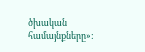ծխական համայնքները»: